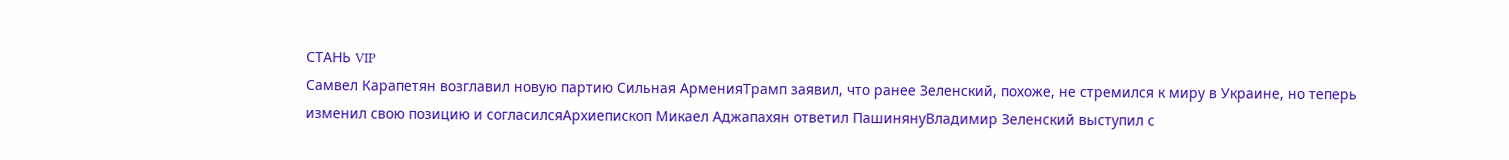СТАНЬ VIP
Самвел Карапетян возглавил новую партию Сильная АрменияТрамп заявил, что ранее Зеленский, похоже, не стремился к миру в Украине, но теперь изменил свою позицию и согласилсяАрхиепископ Микаел Аджапахян ответил ПашинянуВладимир Зеленский выступил с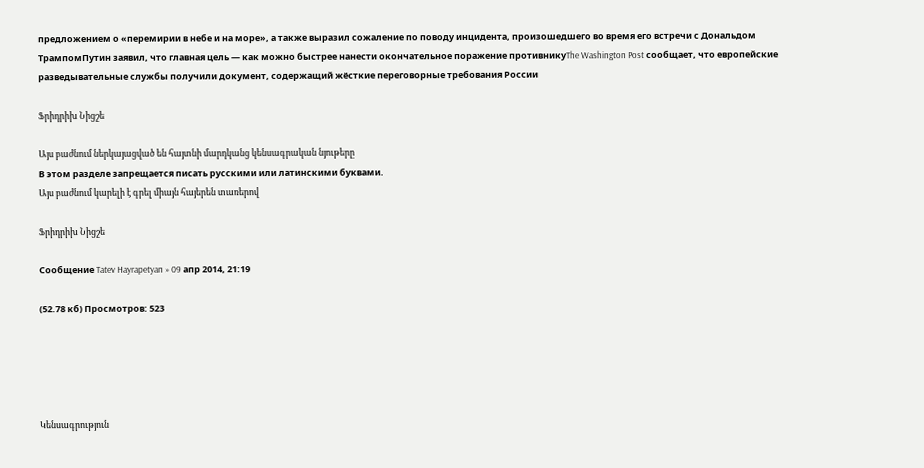предложением о «перемирии в небе и на море», а также выразил сожаление по поводу инцидента, произошедшего во время его встречи с Дональдом ТрампомПутин заявил, что главная цель — как можно быстрее нанести окончательное поражение противникуThe Washington Post сообщает, что европейские разведывательные службы получили документ, содержащий жёсткие переговорные требования России

Ֆրիդրիխ Նիցշե

Այս բաժնում ներկայացված են հայտնի մարդկանց կենսագրական նյութերը
В этом разделе запрещается писать русскими или латинскими буквами.
Այս բաժնում կարելի է գրել միայն հայերեն տառերով

Ֆրիդրիխ Նիցշե

Сообщение Tatev Hayrapetyan » 09 апр 2014, 21:19

(52.78 кб) Просмотров: 523





Կենսագրություն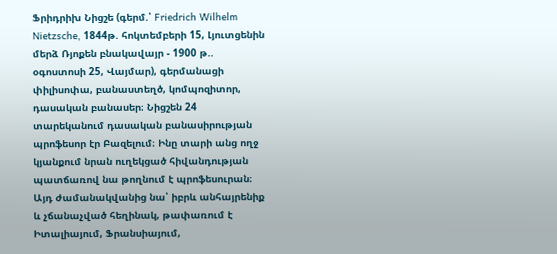Ֆրիդրիխ Նիցշե (գերմ.՝ Friedrich Wilhelm Nietzsche, 1844թ. հոկտեմբերի 15, Լյուտցենին մերձ Ռյոքեն բնակավայր - 1900 թ.. օգոստոսի 25, Վայմար), գերմանացի փիլիսոփա, բանաստեղծ, կոմպոզիտոր, դասական բանասեր։ Նիցշեն 24 տարեկանում դասական բանասիրության պրոֆեսոր էր Բազելում։ Ինը տարի անց ողջ կյանքում նրան ուղեկցած հիվանդության պատճառով նա թողնում է պրոֆեսուրան։ Այդ ժամանակվանից նա՝ իբրև անհայրենիք և չճանաչված հեղինակ, թափառում է Իտալիայում, Ֆրանսիայում,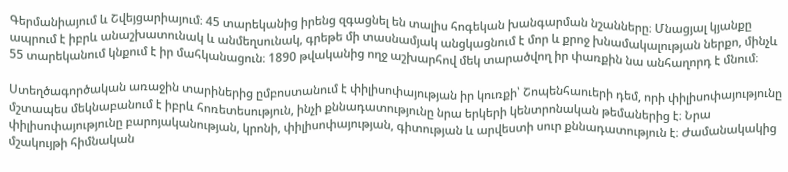Գերմանիայում և Շվեյցարիայում։ 45 տարեկանից իրենց զգացնել են տալիս հոգեկան խանգարման նշանները։ Մնացյալ կյանքը ապրում է իբրև անաշխատունակ և անմեղսունակ, գրեթե մի տասնամյակ անցկացնում է մոր և քրոջ խնամակալության ներքո, մինչև 55 տարեկանում կնքում է իր մահկանացուն։ 1890 թվականից ողջ աշխարհով մեկ տարածվող իր փառքին նա անհաղորդ է մնում։

Ստեղծագործական առաջին տարիներից ըմբոստանում է փիլիսոփայության իր կուռքի՝ Շոպենհաուերի դեմ, որի փիլիսոփայությունը մշտապես մեկնաբանում է իբրև հոռետեսություն, ինչի քննադատությունը նրա երկերի կենտրոնական թեմաներից է։ Նրա փիլիսոփայությունը բարոյականության, կրոնի, փիլիսոփայության, գիտության և արվեստի սուր քննադատություն է։ Ժամանակակից մշակույթի հիմնական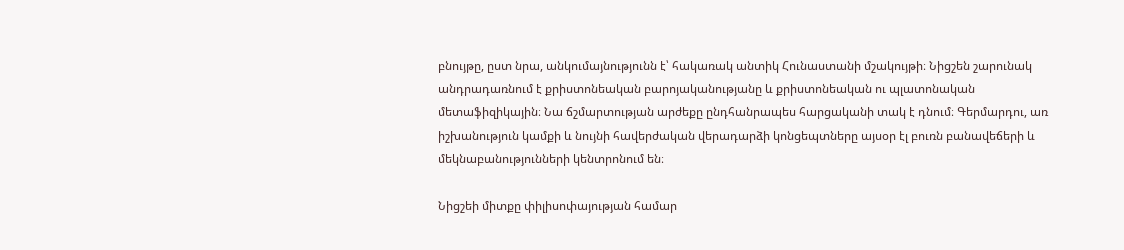բնույթը, ըստ նրա, անկումայնությունն է՝ հակառակ անտիկ Հունաստանի մշակույթի։ Նիցշեն շարունակ անդրադառնում է քրիստոնեական բարոյականությանը և քրիստոնեական ու պլատոնական մետաֆիզիկային։ Նա ճշմարտության արժեքը ընդհանրապես հարցականի տակ է դնում։ Գերմարդու, առ իշխանություն կամքի և նույնի հավերժական վերադարձի կոնցեպտները այսօր էլ բուռն բանավեճերի և մեկնաբանությունների կենտրոնում են։

Նիցշեի միտքը փիլիսոփայության համար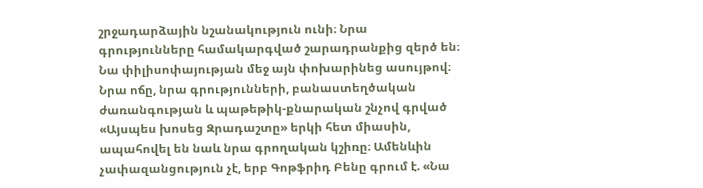շրջադարձային նշանակություն ունի։ Նրա գրությունները համակարգված շարադրանքից զերծ են։ Նա փիլիսոփայության մեջ այն փոխարինեց ասույթով։ Նրա ոճը, նրա գրությունների, բանաստեղծական ժառանգության և պաթեթիկ-քնարական շնչով գրված «Այսպես խոսեց Զրադաշտը» երկի հետ միասին, ապահովել են նաև նրա գրողական կշիռը։ Ամենևին չափազանցություն չէ, երբ Գոթֆրիդ Բենը գրում է. «Նա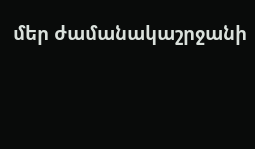մեր ժամանակաշրջանի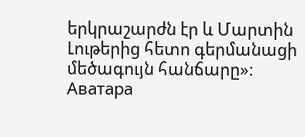երկրաշարժն էր և Մարտին Լութերից հետո գերմանացի մեծագույն հանճարը»։
Аватара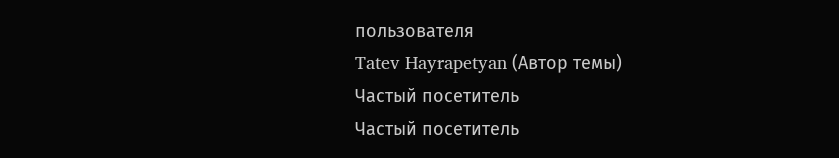пользователя
Tatev Hayrapetyan (Автор темы)
Частый посетитель
Частый посетитель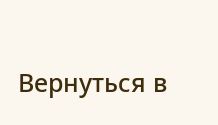Вернуться в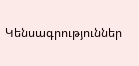Կենսագրություններ